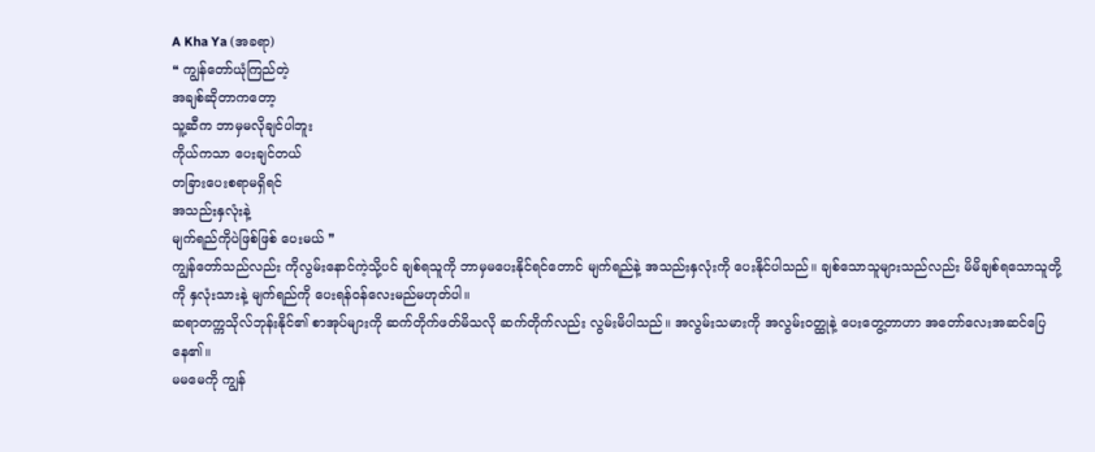A Kha Ya (အခရာ)
❝ ကျွန်တော်ယုံကြည်တဲ့
အချစ်ဆိုတာကတော့
သူ့ဆီက ဘာမှမလိုချင်ပါဘူး
ကိုယ်ကသာ ပေးချင်တယ်
တခြားပေးစရာမရှိရင်
အသည်းနှလုံးနဲ့
မျက်ရည်ကိုပဲဖြစ်ဖြစ် ပေးမယ် ❞
ကျွန်တော်သည်လည်း ကိုလွမ်းနောင်ကဲ့သို့ပင် ချစ်ရသူကို ဘာမှမပေးနိုင်ရင်တောင် မျက်ရည်နဲ့ အသည်းနှလုံးကို ပေးနိုင်ပါသည်။ ချစ်သောသူများသည်လည်း မိမိချစ်ရသောသူတို့ကို နှလုံးသားနဲ့ မျက်ရည်ကို ပေးရန်၀န်လေးမည်မဟုတ်ပါ။
ဆရာတက္ကသိုလ်ဘုန်းနိုင်၏ စာအုပ်များကို ဆက်တိုက်ဖတ်မိသလို ဆက်တိုက်လည်း လွမ်းမိပါသည်။ အလွမ်းသမားကို အလွမ်း၀တ္ထုနဲ့ ပေးတွေ့တာဟာ အတော်လေးအဆင်ပြေနေ၏။
မမမေကို ကျွန်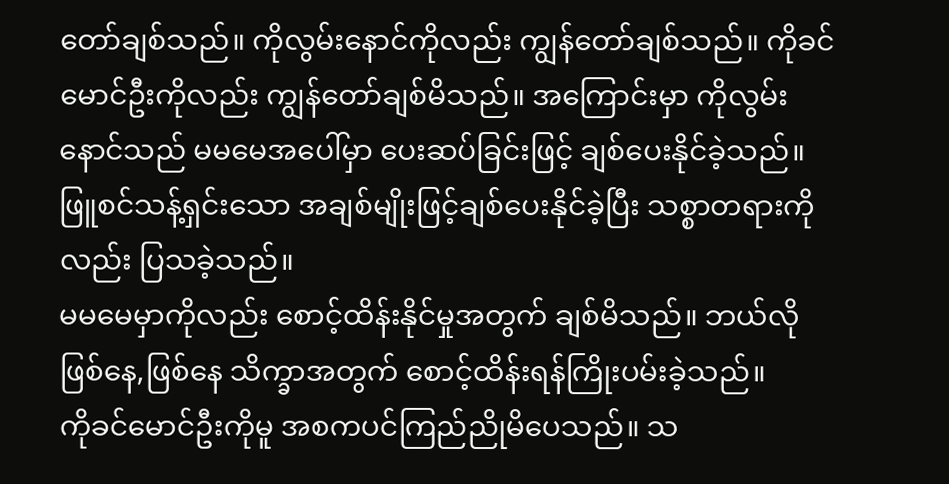တော်ချစ်သည်။ ကိုလွမ်းနောင်ကိုလည်း ကျွန်တော်ချစ်သည်။ ကိုခင်မောင်ဦးကိုလည်း ကျွန်တော်ချစ်မိသည်။ အကြောင်းမှာ ကိုလွမ်းနောင်သည် မမမေအပေါ်မှာ ပေးဆပ်ခြင်းဖြင့် ချစ်ပေးနိုင်ခဲ့သည်။ ဖြူစင်သန့်ရှင်းသော အချစ်မျိုးဖြင့်ချစ်ပေးနိုင်ခဲ့ပြီး သစ္စာတရားကိုလည်း ပြသခဲ့သည်။
မမမေမှာကိုလည်း စောင့်ထိန်းနိုင်မှုအတွက် ချစ်မိသည်။ ဘယ်လိုဖြစ်နေ,ဖြစ်နေ သိက္ခာအတွက် စောင့်ထိန်းရန်ကြိုးပမ်းခဲ့သည်။
ကိုခင်မောင်ဦးကိုမူ အစကပင်ကြည်ညိုမိပေသည်။ သ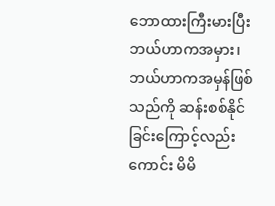ဘောထားကြီးမားပြီး ဘယ်ဟာကအမှား၊ ဘယ်ဟာကအမှန်ဖြစ်သည်ကို ဆန်းစစ်နိုင်ခြင်းကြောင့်လည်းကောင်း မိမိ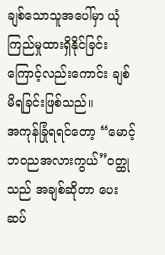ချစ်သောသူအပေါ်မှာ ယုံကြည်မှုထားရှိနိုင်ခြင်းကြောင့်လည်းကောင်း ချစ်မိရခြင်းဖြစ်သည်။
အကုန်ခြုံရရင်တော့ “မောင့်ဘ၀ညအလားကွယ်”၀တ္ထုသည် အချစ်ဆိုတာ ပေးဆပ်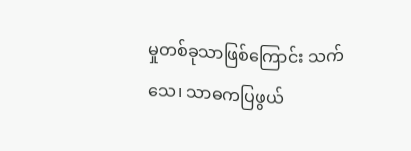မှုတစ်ခုသာဖြစ်ကြောင်း သက်သေ၊ သာဓကပြဖွယ်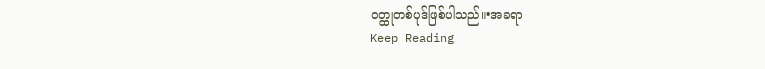၀တ္ထုတစ်ပုဒ်ဖြစ်ပါသည်။•အခရာ
Keep Reading